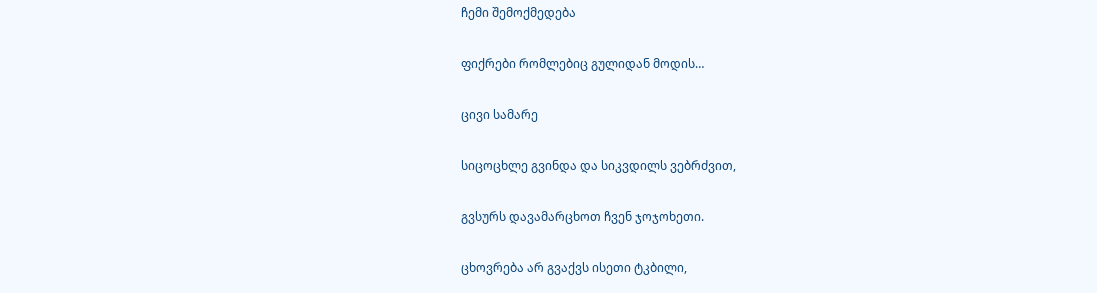ჩემი შემოქმედება

ფიქრები რომლებიც გულიდან მოდის…

ცივი სამარე

სიცოცხლე გვინდა და სიკვდილს ვებრძვით,

გვსურს დავამარცხოთ ჩვენ ჯოჯოხეთი.

ცხოვრება არ გვაქვს ისეთი ტკბილი,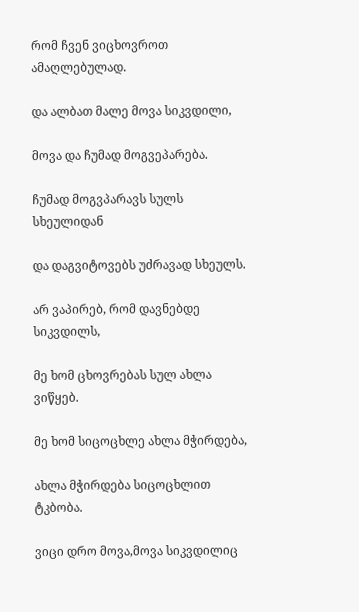რომ ჩვენ ვიცხოვროთ ამაღლებულად.

და ალბათ მალე მოვა სიკვდილი,

მოვა და ჩუმად მოგვეპარება.

ჩუმად მოგვპარავს სულს სხეულიდან

და დაგვიტოვებს უძრავად სხეულს.

არ ვაპირებ, რომ დავნებდე სიკვდილს,

მე ხომ ცხოვრებას სულ ახლა ვიწყებ.

მე ხომ სიცოცხლე ახლა მჭირდება,

ახლა მჭირდება სიცოცხლით ტკბობა.

ვიცი დრო მოვა,მოვა სიკვდილიც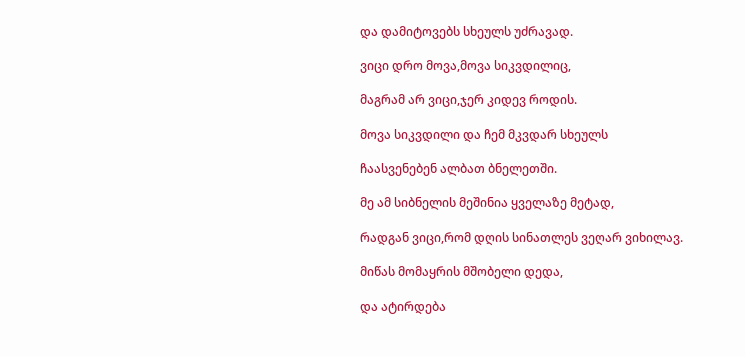და დამიტოვებს სხეულს უძრავად.

ვიცი დრო მოვა,მოვა სიკვდილიც,

მაგრამ არ ვიცი,ჯერ კიდევ როდის.

მოვა სიკვდილი და ჩემ მკვდარ სხეულს

ჩაასვენებენ ალბათ ბნელეთში.

მე ამ სიბნელის მეშინია ყველაზე მეტად,

რადგან ვიცი,რომ დღის სინათლეს ვეღარ ვიხილავ.

მიწას მომაყრის მშობელი დედა,

და ატირდება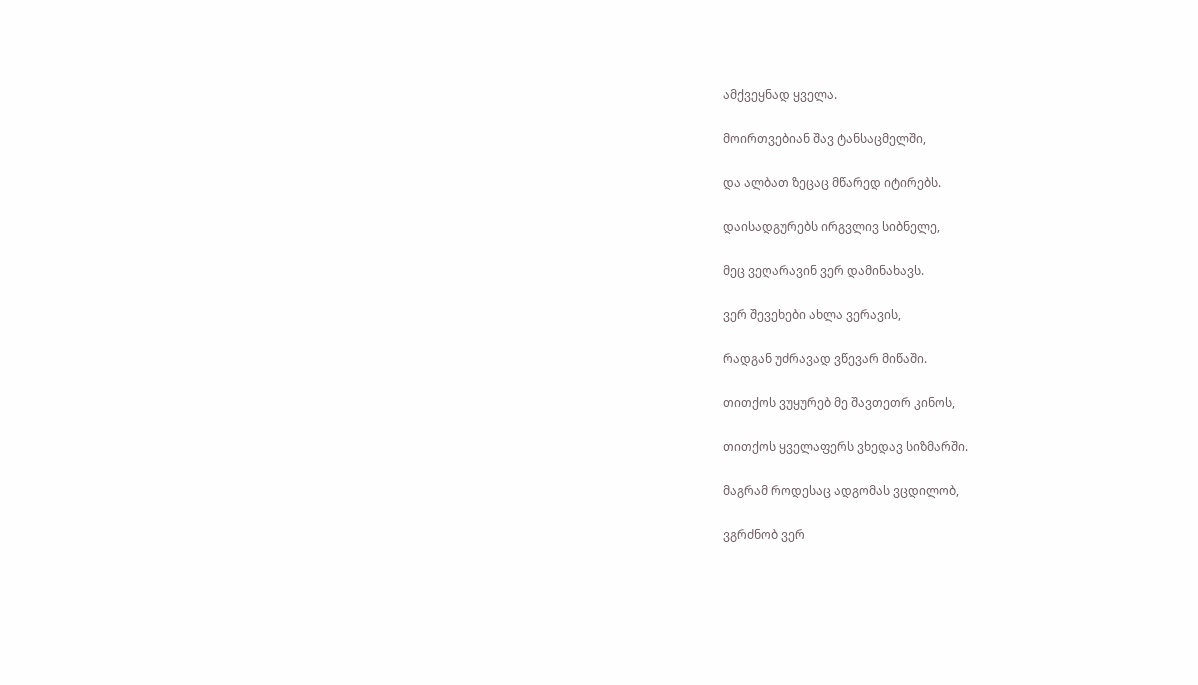ამქვეყნად ყველა.

მოირთვებიან შავ ტანსაცმელში,

და ალბათ ზეცაც მწარედ იტირებს.

დაისადგურებს ირგვლივ სიბნელე,

მეც ვეღარავინ ვერ დამინახავს.

ვერ შევეხები ახლა ვერავის,

რადგან უძრავად ვწევარ მიწაში.

თითქოს ვუყურებ მე შავთეთრ კინოს,

თითქოს ყველაფერს ვხედავ სიზმარში.

მაგრამ როდესაც ადგომას ვცდილობ,

ვგრძნობ ვერ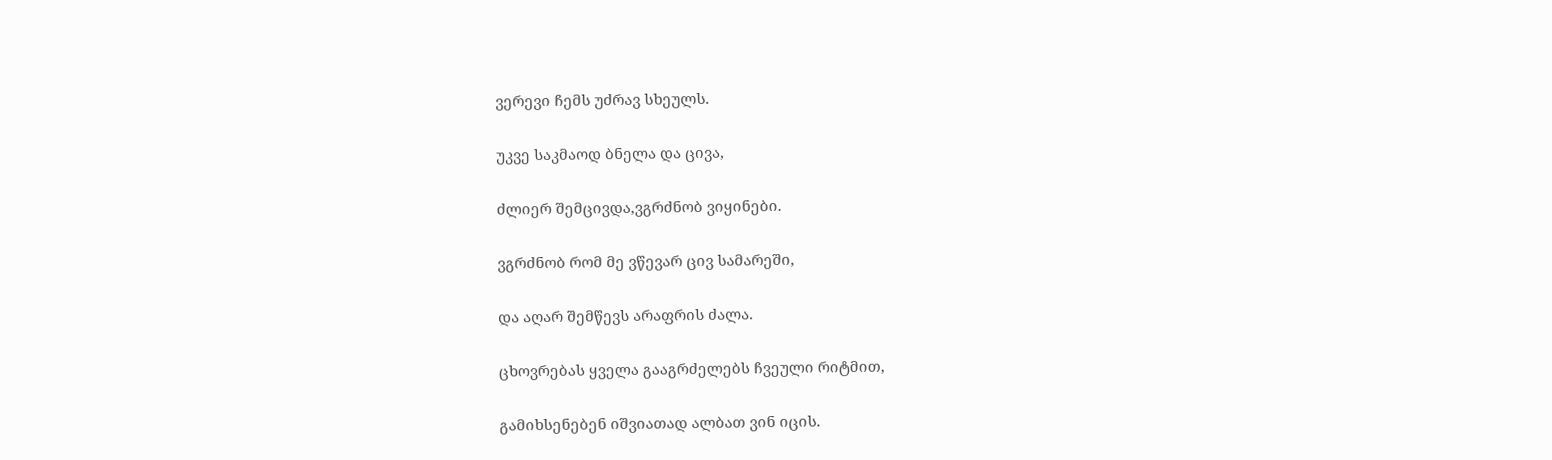ვერევი ჩემს უძრავ სხეულს.

უკვე საკმაოდ ბნელა და ცივა,

ძლიერ შემცივდა,ვგრძნობ ვიყინები.

ვგრძნობ რომ მე ვწევარ ცივ სამარეში,

და აღარ შემწევს არაფრის ძალა.

ცხოვრებას ყველა გააგრძელებს ჩვეული რიტმით,

გამიხსენებენ იშვიათად ალბათ ვინ იცის.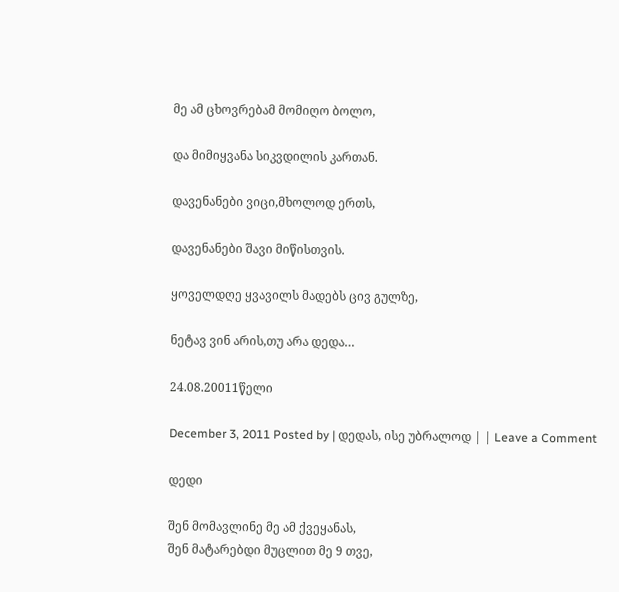მე ამ ცხოვრებამ მომიღო ბოლო,

და მიმიყვანა სიკვდილის კართან.

დავენანები ვიცი,მხოლოდ ერთს,

დავენანები შავი მიწისთვის.

ყოველდღე ყვავილს მადებს ცივ გულზე,

ნეტავ ვინ არის,თუ არა დედა…

24.08.20011წელი

December 3, 2011 Posted by | დედას, ისე უბრალოდ | | Leave a Comment

დედი

შენ მომავლინე მე ამ ქვეყანას,
შენ მატარებდი მუცლით მე 9 თვე,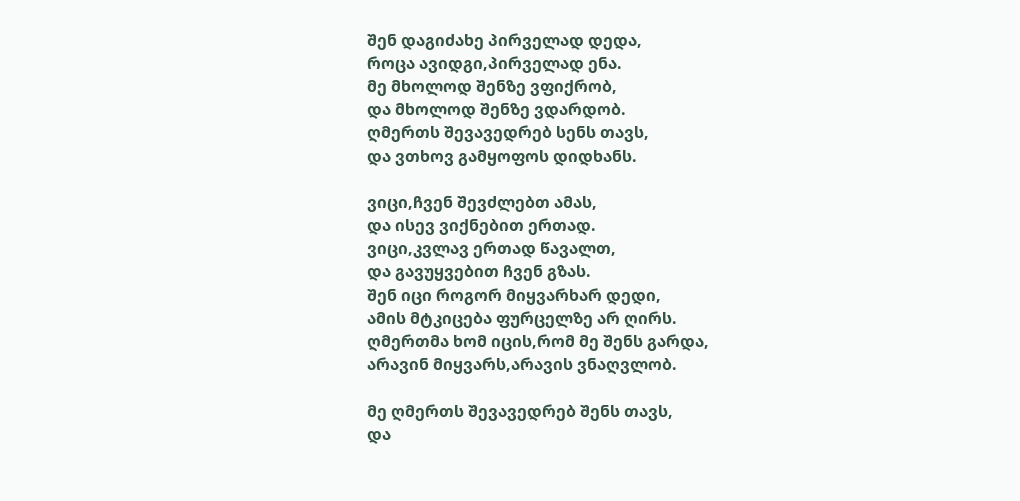შენ დაგიძახე პირველად დედა,
როცა ავიდგი,პირველად ენა.
მე მხოლოდ შენზე ვფიქრობ,
და მხოლოდ შენზე ვდარდობ.
ღმერთს შევავედრებ სენს თავს,
და ვთხოვ გამყოფოს დიდხანს.

ვიცი,ჩვენ შევძლებთ ამას,
და ისევ ვიქნებით ერთად.
ვიცი,კვლავ ერთად წავალთ,
და გავუყვებით ჩვენ გზას.
შენ იცი როგორ მიყვარხარ დედი,
ამის მტკიცება ფურცელზე არ ღირს.
ღმერთმა ხომ იცის,რომ მე შენს გარდა,
არავინ მიყვარს,არავის ვნაღვლობ.

მე ღმერთს შევავედრებ შენს თავს,
და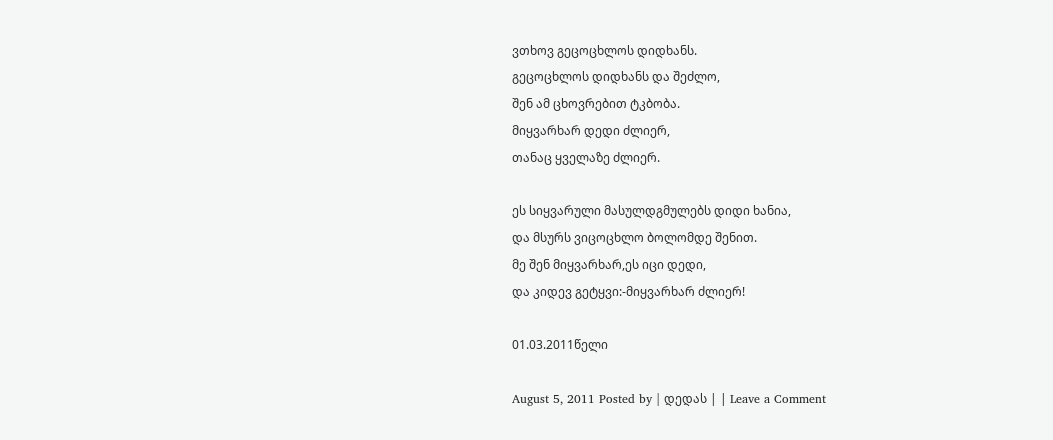ვთხოვ გეცოცხლოს დიდხანს.
გეცოცხლოს დიდხანს და შეძლო,
შენ ამ ცხოვრებით ტკბობა.
მიყვარხარ დედი ძლიერ,
თანაც ყველაზე ძლიერ.

ეს სიყვარული მასულდგმულებს დიდი ხანია,
და მსურს ვიცოცხლო ბოლომდე შენით.
მე შენ მიყვარხარ,ეს იცი დედი,
და კიდევ გეტყვი:-მიყვარხარ ძლიერ!

01.03.2011წელი

August 5, 2011 Posted by | დედას | | Leave a Comment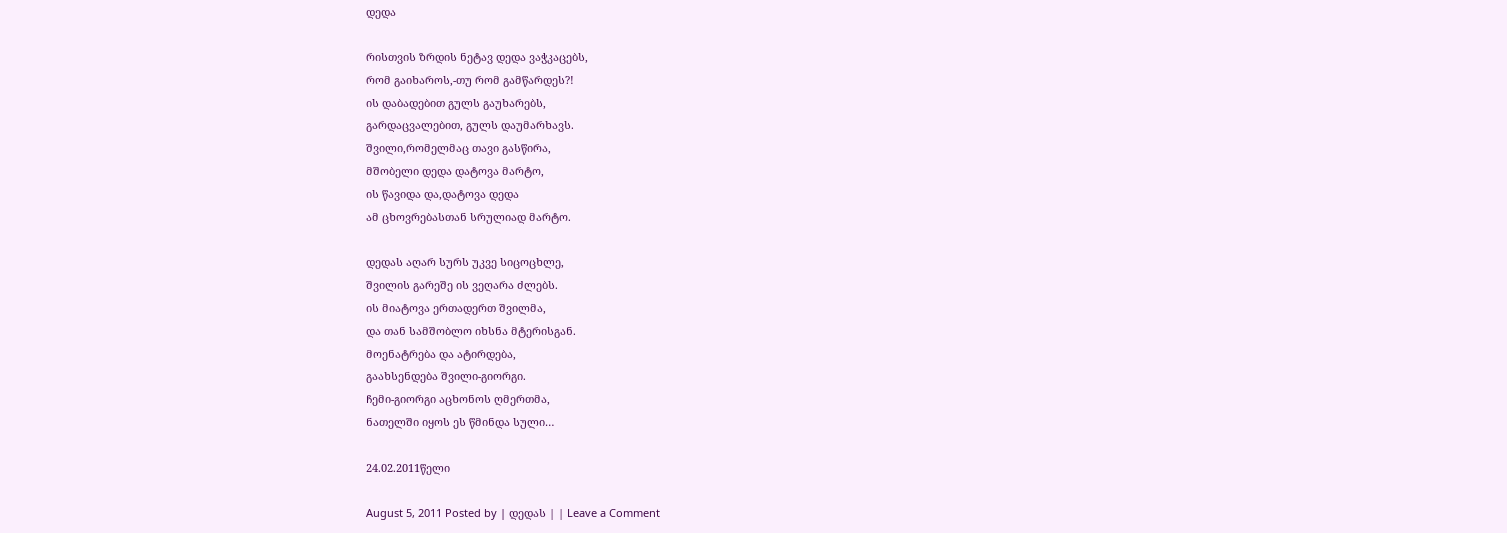დედა

რისთვის ზრდის ნეტავ დედა ვაჭკაცებს,
რომ გაიხაროს,-თუ რომ გამწარდეს?!
ის დაბადებით გულს გაუხარებს,
გარდაცვალებით, გულს დაუმარხავს.
შვილი,რომელმაც თავი გასწირა,
მშობელი დედა დატოვა მარტო,
ის წავიდა და,დატოვა დედა
ამ ცხოვრებასთან სრულიად მარტო.

დედას აღარ სურს უკვე სიცოცხლე,
შვილის გარეშე ის ვეღარა ძლებს.
ის მიატოვა ერთადერთ შვილმა,
და თან სამშობლო იხსნა მტერისგან.
მოენატრება და ატირდება,
გაახსენდება შვილი-გიორგი.
ჩემი-გიორგი აცხონოს ღმერთმა,
ნათელში იყოს ეს წმინდა სული…

24.02.2011წელი

August 5, 2011 Posted by | დედას | | Leave a Comment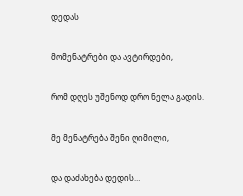დედას

მომენატრები და ავტირდები,

რომ დღეს უშენოდ დრო ნელა გადის.

მე მენატრება შენი ღიმილი,

და დაძახება დედის…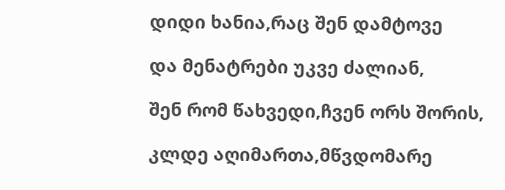დიდი ხანია,რაც შენ დამტოვე

და მენატრები უკვე ძალიან,

შენ რომ წახვედი,ჩვენ ორს შორის,

კლდე აღიმართა,მწვდომარე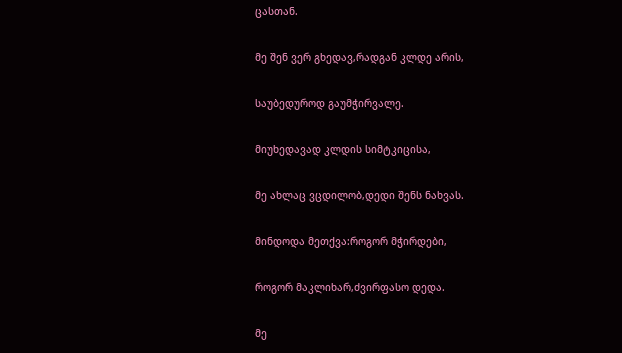ცასთან.

მე შენ ვერ გხედავ,რადგან კლდე არის,

საუბედუროდ გაუმჭირვალე.

მიუხედავად კლდის სიმტკიცისა,

მე ახლაც ვცდილობ,დედი შენს ნახვას.

მინდოდა მეთქვა:როგორ მჭირდები,

როგორ მაკლიხარ,ძვირფასო დედა.

მე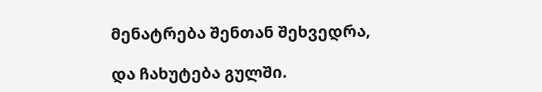მენატრება შენთან შეხვედრა,

და ჩახუტება გულში.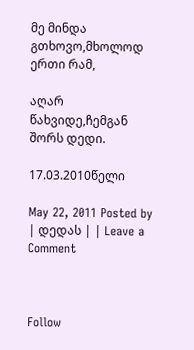მე მინდა გთხოვო,მხოლოდ ერთი რამ,

აღარ წახვიდე,ჩემგან შორს დედი.

17.03.2010წელი

May 22, 2011 Posted by | დედას | | Leave a Comment



Follow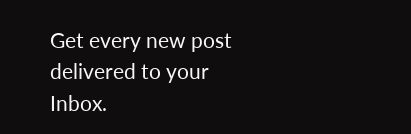Get every new post delivered to your Inbox.